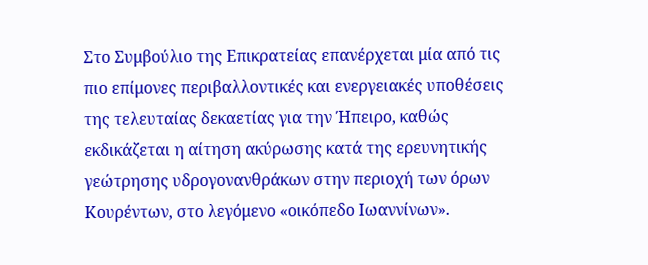Στο Συμβούλιο της Επικρατείας επανέρχεται μία από τις πιο επίμονες περιβαλλοντικές και ενεργειακές υποθέσεις της τελευταίας δεκαετίας για την Ήπειρο, καθώς εκδικάζεται η αίτηση ακύρωσης κατά της ερευνητικής γεώτρησης υδρογονανθράκων στην περιοχή των όρων Κουρέντων, στο λεγόμενο «οικόπεδο Ιωαννίνων».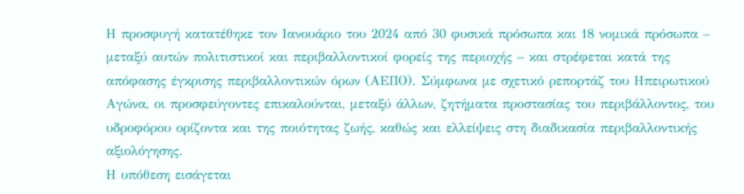Η προσφυγή κατατέθηκε τον Ιανουάριο του 2024 από 30 φυσικά πρόσωπα και 18 νομικά πρόσωπα – μεταξύ αυτών πολιτιστικοί και περιβαλλοντικοί φορείς της περιοχής – και στρέφεται κατά της απόφασης έγκρισης περιβαλλοντικών όρων (ΑΕΠΟ). Σύμφωνα με σχετικό ρεπορτάζ του Ηπειρωτικού Αγώνα, οι προσφεύγοντες επικαλούνται, μεταξύ άλλων, ζητήματα προστασίας του περιβάλλοντος, του υδροφόρου ορίζοντα και της ποιότητας ζωής, καθώς και ελλείψεις στη διαδικασία περιβαλλοντικής αξιολόγησης.
Η υπόθεση εισάγεται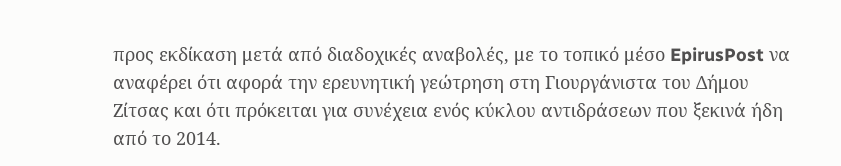προς εκδίκαση μετά από διαδοχικές αναβολές, με το τοπικό μέσο EpirusPost να αναφέρει ότι αφορά την ερευνητική γεώτρηση στη Γιουργάνιστα του Δήμου Ζίτσας και ότι πρόκειται για συνέχεια ενός κύκλου αντιδράσεων που ξεκινά ήδη από το 2014.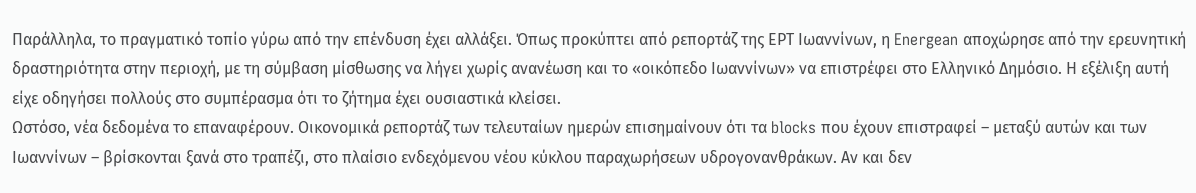Παράλληλα, το πραγματικό τοπίο γύρω από την επένδυση έχει αλλάξει. Όπως προκύπτει από ρεπορτάζ της ΕΡΤ Ιωαννίνων, η Energean αποχώρησε από την ερευνητική δραστηριότητα στην περιοχή, με τη σύμβαση μίσθωσης να λήγει χωρίς ανανέωση και το «οικόπεδο Ιωαννίνων» να επιστρέφει στο Ελληνικό Δημόσιο. Η εξέλιξη αυτή είχε οδηγήσει πολλούς στο συμπέρασμα ότι το ζήτημα έχει ουσιαστικά κλείσει.
Ωστόσο, νέα δεδομένα το επαναφέρουν. Οικονομικά ρεπορτάζ των τελευταίων ημερών επισημαίνουν ότι τα blocks που έχουν επιστραφεί – μεταξύ αυτών και των Ιωαννίνων – βρίσκονται ξανά στο τραπέζι, στο πλαίσιο ενδεχόμενου νέου κύκλου παραχωρήσεων υδρογονανθράκων. Αν και δεν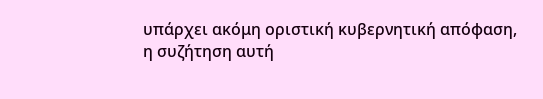υπάρχει ακόμη οριστική κυβερνητική απόφαση, η συζήτηση αυτή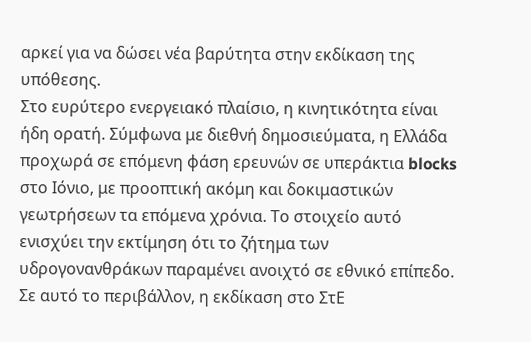αρκεί για να δώσει νέα βαρύτητα στην εκδίκαση της υπόθεσης.
Στο ευρύτερο ενεργειακό πλαίσιο, η κινητικότητα είναι ήδη ορατή. Σύμφωνα με διεθνή δημοσιεύματα, η Ελλάδα προχωρά σε επόμενη φάση ερευνών σε υπεράκτια blocks στο Ιόνιο, με προοπτική ακόμη και δοκιμαστικών γεωτρήσεων τα επόμενα χρόνια. Το στοιχείο αυτό ενισχύει την εκτίμηση ότι το ζήτημα των υδρογονανθράκων παραμένει ανοιχτό σε εθνικό επίπεδο.
Σε αυτό το περιβάλλον, η εκδίκαση στο ΣτΕ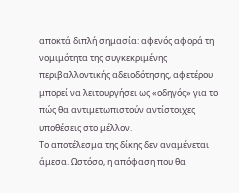αποκτά διπλή σημασία: αφενός αφορά τη νομιμότητα της συγκεκριμένης περιβαλλοντικής αδειοδότησης, αφετέρου μπορεί να λειτουργήσει ως «οδηγός» για το πώς θα αντιμετωπιστούν αντίστοιχες υποθέσεις στο μέλλον.
Το αποτέλεσμα της δίκης δεν αναμένεται άμεσα. Ωστόσο, η απόφαση που θα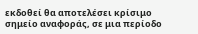εκδοθεί θα αποτελέσει κρίσιμο σημείο αναφοράς, σε μια περίοδο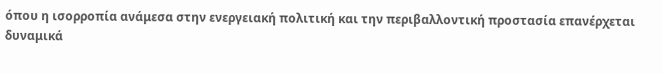όπου η ισορροπία ανάμεσα στην ενεργειακή πολιτική και την περιβαλλοντική προστασία επανέρχεται δυναμικά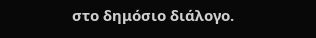στο δημόσιο διάλογο.